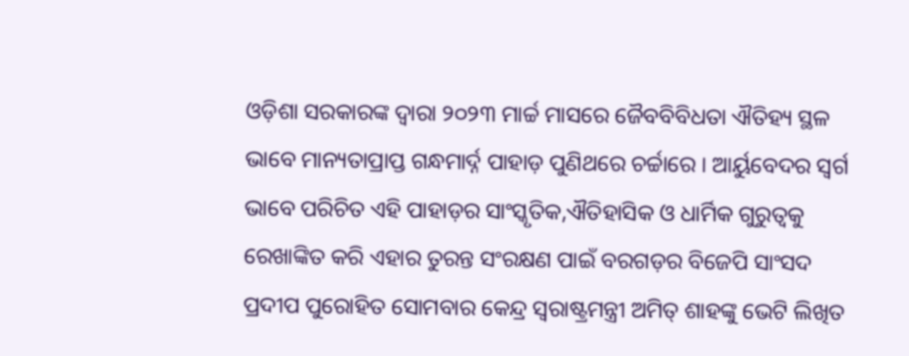ଓଡ଼ିଶା ସରକାରଙ୍କ ଦ୍ୱାରା ୨୦୨୩ ମାର୍ଚ୍ଚ ମାସରେ ଜୈବବିବିଧତା ଐତିହ୍ୟ ସ୍ଥଳ ଭାବେ ମାନ୍ୟତାପ୍ରାପ୍ତ ଗନ୍ଧମାର୍ଦ୍ନ ପାହାଡ଼ ପୁଣିଥରେ ଚର୍ଚ୍ଚାରେ । ଆର୍ୟୁବେଦର ସ୍ୱର୍ଗ ଭାବେ ପରିଚିତ ଏହି ପାହାଡ଼ର ସାଂସ୍କୃତିକ,ଐତିହାସିକ ଓ ଧାର୍ମିକ ଗୁରୁତ୍ୱକୁ ରେଖାଙ୍କିତ କରି ଏହାର ତୁରନ୍ତ ସଂରକ୍ଷଣ ପାଇଁ ବରଗଡ଼ର ବିଜେପି ସାଂସଦ ପ୍ରଦୀପ ପୁରୋହିତ ସୋମବାର କେନ୍ଦ୍ର ସ୍ୱରାଷ୍ଟ୍ରମନ୍ତ୍ରୀ ଅମିତ୍ ଶାହଙ୍କୁ ଭେଟି ଲିଖିତ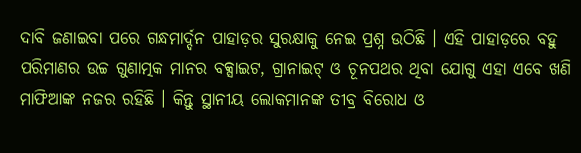ଦାବି ଜଣାଇବା ପରେ ଗନ୍ଧମାର୍ଦ୍ଦନ ପାହାଡ଼ର ସୁରକ୍ଷାକୁ ନେଇ ପ୍ରଶ୍ନ ଉଠିଛି । ଏହି ପାହାଡ଼ରେ ବହୁ ପରିମାଣର ଉଚ୍ଚ ଗୁଣାତ୍ମକ ମାନର ବକ୍ସାଇଟ, ଗ୍ରାନାଇଟ୍ ଓ ଚୂନପଥର ଥିବା ଯୋଗୁ ଏହା ଏବେ ଖଣି ମାଫିଆଙ୍କ ନଜର ରହିଛି । କିନ୍ତୁ ସ୍ଥାନୀୟ ଲୋକମାନଙ୍କ ତୀବ୍ର ବିରୋଧ ଓ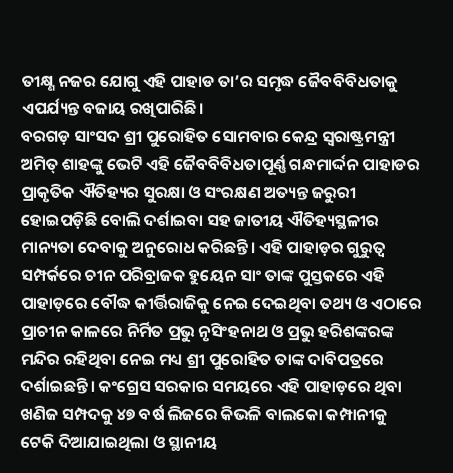ତୀକ୍ଷ୍ଣ ନଜର ଯୋଗୁ ଏହି ପାହାଡ ତା’ର ସମୃଦ୍ଧ ଜୈବବିବିଧତାକୁ ଏପର୍ଯ୍ୟନ୍ତ ବଜାୟ ରଖିପାରିଛି।
ବରଗଡ଼ ସାଂସଦ ଶ୍ରୀ ପୁରୋହିତ ସୋମବାର କେନ୍ଦ୍ର ସ୍ୱରାଷ୍ଟ୍ରମନ୍ତ୍ରୀ ଅମିତ୍ ଶାହଙ୍କୁ ଭେଟି ଏହି ଜୈବବିବିଧତାପୂର୍ଣ୍ଣ ଗନ୍ଧମାର୍ଦ୍ଦନ ପାହାଡର ପ୍ରାକୃତିକ ଐତିହ୍ୟର ସୁରକ୍ଷା ଓ ସଂରକ୍ଷଣ ଅତ୍ୟନ୍ତ ଜରୁରୀ ହୋଇପଡ଼ିଛି ବୋଲି ଦର୍ଶାଇବା ସହ ଜାତୀୟ ଐତିହ୍ୟସ୍ଥଳୀର ମାନ୍ୟତା ଦେବାକୁ ଅନୁରୋଧ କରିଛନ୍ତି। ଏହି ପାହାଡ଼ର ଗୁରୁତ୍ୱ ସମ୍ପର୍କରେ ଚୀନ ପରିବ୍ରାଜକ ହୁୟେନ ସାଂ ତାଙ୍କ ପୁସ୍ତକରେ ଏହି ପାହାଡ଼ରେ ବୌଦ୍ଧ କୀର୍ତ୍ତିରାଜିକୁ ନେଇ ଦେଇଥିବା ତଥ୍ୟ ଓ ଏଠାରେ ପ୍ରାଚୀନ କାଳରେ ନିର୍ମିତ ପ୍ରଭୁ ନୃସିଂହନାଥ ଓ ପ୍ରଭୁ ହରିଶଙ୍କରଙ୍କ ମନ୍ଦିର ରହିଥିବା ନେଇ ମଧ୍ୟ ଶ୍ରୀ ପୁରୋହିତ ତାଙ୍କ ଦାବିପତ୍ରରେ ଦର୍ଶାଇଛନ୍ତି। କଂଗ୍ରେସ ସରକାର ସମୟରେ ଏହି ପାହାଡ଼ରେ ଥିବା ଖଣିଜ ସମ୍ପଦକୁ ୪୭ ବର୍ଷ ଲିଜରେ କିଭଳି ବାଲକୋ କମ୍ପାନୀକୁ ଟେକି ଦିଆଯାଇଥିଲା ଓ ସ୍ଥାନୀୟ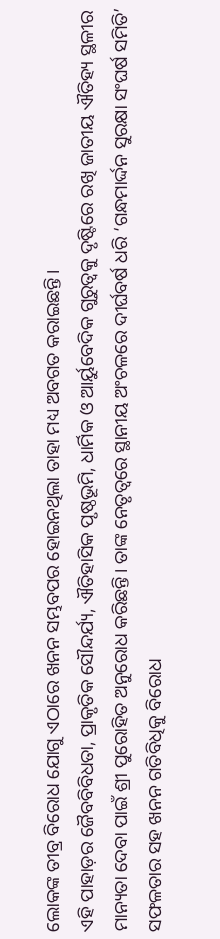ଲୋକଙ୍କ ତୀବ୍ର ବିରୋଧ ଯୋଗୁ ଏଠାରେ ଖନନ ସମ୍ଭବପର ହୋଇନଥିଲା ତାହା ମଧ୍ୟ ଅବଗତ କରାଇଛନ୍ତି।
ଏହି ପାହାଡ଼ର ଜୈବବିବିଧତା, ପ୍ରାକୃତିକ ସୌନ୍ଦର୍ଯ୍ୟ, ଐତିହାସିକ ପୃଷ୍ଠଭୂମି, ଧାର୍ମିକ ଓ ଆର୍ୟୁବେଦିକ ଗୁରୁତ୍ୱକୁ ଦୃଷ୍ଟିରେ ରଖି ଜାତୀୟ ଐତିହ୍ୟ ସ୍ଥଳୀର ମାନ୍ୟତା ଦେବା ପାଇଁ ଶ୍ରୀ ପୁରୋହିତ ଅନୁରୋଧ କରିଛନ୍ତି। ତାଙ୍କ ନେତୃତ୍ୱରେ ସ୍ଥାନୀୟ ଅଂଚଳରେ ଦୀର୍ଘବର୍ଷ ଧରି ‘ଗନ୍ଧମାର୍ଦ୍ଦନ ସୁରକ୍ଷା ସଂଘର୍ଷ ସମିତି’ ସଫଳତାର ସହ ଖନନ ଗତିବିଧିକୁ ବିରୋଧ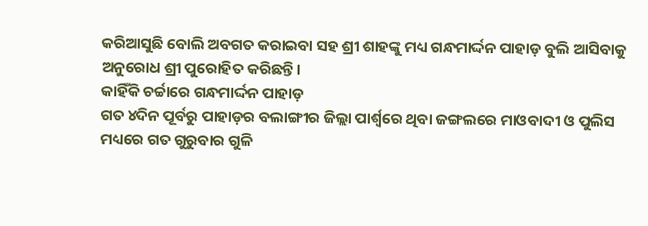କରିଆସୁଛି ବୋଲି ଅବଗତ କରାଇବା ସହ ଶ୍ରୀ ଶାହଙ୍କୁ ମଧ୍ୟ ଗନ୍ଧମାର୍ଦ୍ଦନ ପାହାଡ଼ ବୁଲି ଆସିବାକୁ ଅନୁରୋଧ ଶ୍ରୀ ପୁରୋହିତ କରିଛନ୍ତି।
କାହିଁକି ଚର୍ଚ୍ଚାରେ ଗନ୍ଧମାର୍ଦ୍ଦନ ପାହାଡ଼
ଗତ ୪ଦିନ ପୂର୍ବରୁ ପାହାଡ଼ର ବଲାଙ୍ଗୀର ଜିଲ୍ଲା ପାର୍ଶ୍ୱରେ ଥିବା ଜଙ୍ଗଲରେ ମାଓବାଦୀ ଓ ପୁଲିସ ମଧ୍ୟରେ ଗତ ଗୁରୁବାର ଗୁଳି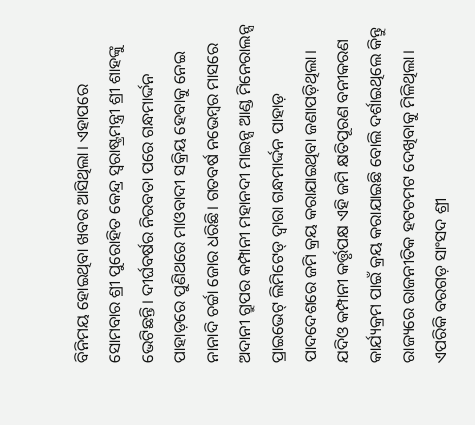ବିନିମୟ ହୋଇଥିବା ଖବର ଆସିଥିଲା। ଏହାପରେ ସୋମବାର ଶ୍ରୀ ପୁରୋହିତ କେନ୍ଦ୍ର ସ୍ୱରାଷ୍ଟ୍ରମନ୍ତ୍ରୀ ଶ୍ରୀ ଶାହଙ୍କୁ ଭେଟିଛନ୍ତି। ଦୀର୍ଘବର୍ଷର ନିରବତା ପରେ ଗନ୍ଧମାର୍ଦ୍ଦନ ପାହାଡ଼ରେ ପୁଣିଥରେ ମାଓବାଦୀ ସକ୍ରିୟ ହେବାକୁ ନେଇ ନାନାଦି ଚର୍ଚ୍ଚା ଜୋର ଧରିଛି। ଗତବର୍ଷ ନଭେମ୍ବର ମାସରେ ଅଦାନୀ ଗ୍ରୁପର କମ୍ପାନୀ ମହାନଦୀ ମାଇନ୍ସ ଆଣ୍ଡ ମିନେରାଲନ୍ସ ପ୍ରାଇଭେଟ୍ ଲିମିଟେଡ୍ ଦ୍ୱାରା ଗନ୍ଧମାର୍ଦ୍ଦନ ପାହାଡ଼ ପାଦଦେଶରେ ଜମି କ୍ରୟ କରାଯାଇଥିବା ଜଣାପଡ଼ିଥିଲା।
ଯଦିଓ କମ୍ପାନୀ କର୍ତ୍ତୃପକ୍ଷ ଏହି ଜମି କ୍ଷତିପୂରଣ ବନୀକରଣ କାର୍ଯ୍ୟକ୍ରମ ପାଇଁ କ୍ରୟ କରାଯାଇଛି ବୋଲି ଦର୍ଶାଇଥିଲେ କିନ୍ତୁ ରାଜ୍ୟରେ ରାଜନୀତିକ ହଟଚମଟ ଦେଖିବାକୁ ମିଳିଥିଲା। ଏପରିକି ବରଗଡ଼ ସାଂସଦ ଶ୍ରୀ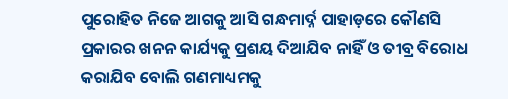ପୁରୋହିତ ନିଜେ ଆଗକୁ ଆସି ଗନ୍ଧମାର୍ଦ୍ନ ପାହାଡ଼ରେ କୌଣସି ପ୍ରକାରର ଖନନ କାର୍ଯ୍ୟକୁ ପ୍ରଶୟ ଦିଆଯିବ ନାହିଁ ଓ ତୀବ୍ର ବିରୋଧ କରାଯିବ ବୋଲି ଗଣମାଧ୍ୟମକୁ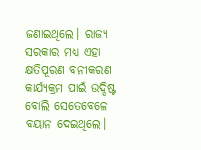ଜଣାଇଥିଲେ। ରାଜ୍ୟ ସରକାର ମଧ୍ୟ ଏହା କ୍ଷତିପୂରଣ ବନୀକରଣ କାର୍ଯ୍ୟକ୍ରମ ପାଇଁ ଉଦ୍ଦିଷ୍ଟ ବୋଲି ସେତେବେଳେ ବୟାନ ଦେଇଥିଲେ।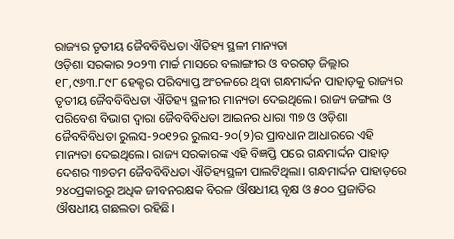ରାଜ୍ୟର ତୃତୀୟ ଜୈବବିବିଧତା ଐତିହ୍ୟ ସ୍ଥଳୀ ମାନ୍ୟତା
ଓଡ଼ିଶା ସରକାର ୨୦୨୩ ମାର୍ଚ୍ଚ ମାସରେ ବଲାଙ୍ଗୀର ଓ ବରଗଡ଼ ଜିଲ୍ଲାର ୧୮,୯୬୩.୮୯୮ ହେକ୍ଟର ପରିବ୍ୟାପ୍ତ ଅଂଚଳରେ ଥିବା ଗନ୍ଧମାର୍ଦ୍ଦନ ପାହାଡ଼କୁ ରାଜ୍ୟର ତୃତୀୟ ଜୈବବିବିଧତା ଐତିହ୍ୟ ସ୍ଥଳୀର ମାନ୍ୟତା ଦେଇଥିଲେ। ରାଜ୍ୟ ଜଙ୍ଗଲ ଓ ପରିବେଶ ବିଭାଗ ଦ୍ୱାରା ଜୈବବିବିଧତା ଆଇନର ଧାରା ୩୭ ଓ ଓଡ଼ିଶା ଜୈବବିବିଧତା ରୁଲସ-୨୦୧୨ର ରୁଲସ-୨୦(୨)ର ପ୍ରାବଧାନ ଆଧାରରେ ଏହି ମାନ୍ୟତା ଦେଇଥିଲେ। ରାଜ୍ୟ ସରକାରଙ୍କ ଏହି ବିଜ୍ଞପ୍ତି ପରେ ଗନ୍ଧମାର୍ଦ୍ଦନ ପାହାଡ଼ ଦେଶର ୩୭ତମ ଜୈବବିବିଧତା ଐତିହ୍ୟସ୍ଥଳୀ ପାଲଟିଥିଲା। ଗନ୍ଧମାର୍ଦ୍ଦନ ପାହାଡ଼ରେ ୨୪୦ପ୍ରକାରରୁ ଅଧିକ ଜୀବନରକ୍ଷକ ବିରଳ ଔଷଧୀୟ ବୃକ୍ଷ ଓ ୫୦୦ ପ୍ରଜାତିର ଔଷଧୀୟ ଗଛଲତା ରହିଛି।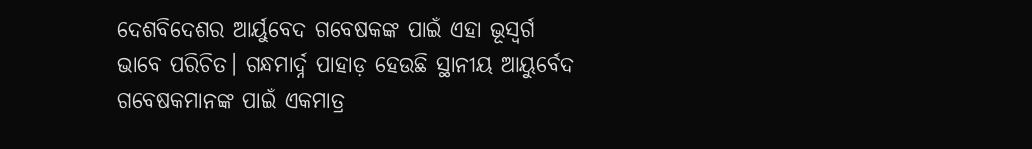ଦେଶବିଦେଶର ଆର୍ୟୁବେଦ ଗବେଷକଙ୍କ ପାଇଁ ଏହା ଭୂସ୍ୱର୍ଗ ଭାବେ ପରିଚିତ। ଗନ୍ଧମାର୍ଦ୍ନ ପାହାଡ଼ ହେଉଛି ସ୍ଥାନୀୟ ଆୟୁର୍ବେଦ ଗବେଷକମାନଙ୍କ ପାଇଁ ଏକମାତ୍ର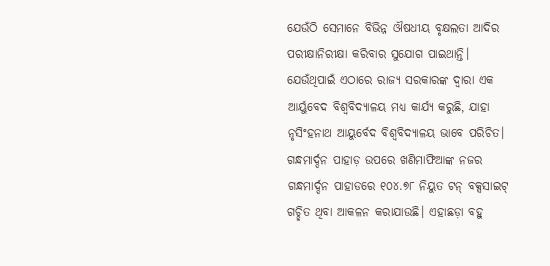ଯେଉଁଠି ସେମାନେ ବିଭିନ୍ନ ଔଷଧୀୟ ବୃକ୍ଷଲତା ଆଦିର ପରୀକ୍ଷାନିରୀକ୍ଷା କରିବାର ସୁଯୋଗ ପାଇଥାନ୍ତି। ଯେଉଁଥିପାଇଁ ଏଠାରେ ରାଜ୍ୟ ସରକାରଙ୍କ ଦ୍ୱାରା ଏକ ଆର୍ୟୁବେଦ ବିଶ୍ୱବିଦ୍ୟାଳୟ ମଧ୍ୟ କାର୍ଯ୍ୟ କରୁଛି, ଯାହା ନୃସିଂହନାଥ ଆୟୁର୍ବେଦ ବିଶ୍ୱବିଦ୍ୟାଳୟ ଭାବେ ପରିଚିତ।
ଗନ୍ଧମାର୍ଦ୍ଦନ ପାହାଡ଼ ଉପରେ ଖଣିମାଫିଆଙ୍କ ନଜର
ଗନ୍ଧମାର୍ଦ୍ଦନ ପାହାଡରେ ୧୦୪.୭୮ ନିୟୁତ ଟନ୍ ବକ୍ସସାଇଟ୍ ଗଚ୍ଛିତ ଥିବା ଆକଳନ କରାଯାଉଛି। ଏହାଛଡ଼ା ବହୁ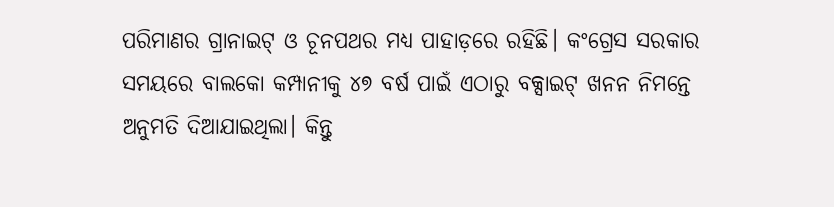ପରିମାଣର ଗ୍ରାନାଇଟ୍ ଓ ଚୂନପଥର ମଧ୍ୟ ପାହାଡ଼ରେ ରହିଛି। କଂଗ୍ରେସ ସରକାର ସମୟରେ ବାଲକୋ କମ୍ପାନୀକୁ ୪୭ ବର୍ଷ ପାଇଁ ଏଠାରୁ ବକ୍ସାଇଟ୍ ଖନନ ନିମନ୍ତେ ଅନୁମତି ଦିଆଯାଇଥିଲା। କିନ୍ତୁ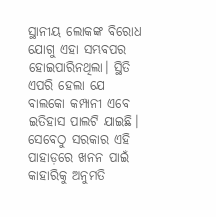ସ୍ଥାନୀୟ ଲୋକଙ୍କ ବିରୋଧ ଯୋଗୁ ଏହା ସମ୍ଭବପର ହୋଇପାରିନଥିଲା। ସ୍ଥିତି ଏପରି ହେଲା ଯେ ବାଲକୋ କମ୍ପାନୀ ଏବେ ଇତିହାସ ପାଲଟି ଯାଇଛି। ସେବେଠୁ ସରକାର ଏହି ପାହାଡ଼ରେ ଖନନ ପାଇଁ କାହାରିକୁ ଅନୁମତି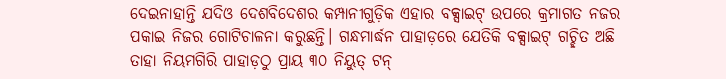ଦେଇନାହାନ୍ତି ଯଦିଓ ଦେଶବିଦେଶର କମ୍ପାନୀଗୁଡ଼ିକ ଏହାର ବକ୍ସାଇଟ୍ ଉପରେ କ୍ରମାଗତ ନଜର ପକାଇ ନିଜର ଗୋଟିଚାଳନା କରୁଛନ୍ତି। ଗନ୍ଧମାର୍ଦ୍ଧନ ପାହାଡ଼ରେ ଯେତିକି ବକ୍ସାଇଟ୍ ଗଚ୍ଛିତ ଅଛି ତାହା ନିୟମଗିରି ପାହାଡ଼ଠୁ ପ୍ରାୟ ୩୦ ନିୟୁତ୍ ଟନ୍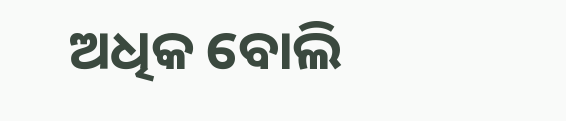ଅଧିକ ବୋଲି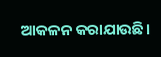ଆକଳନ କରାଯାଉଛି।